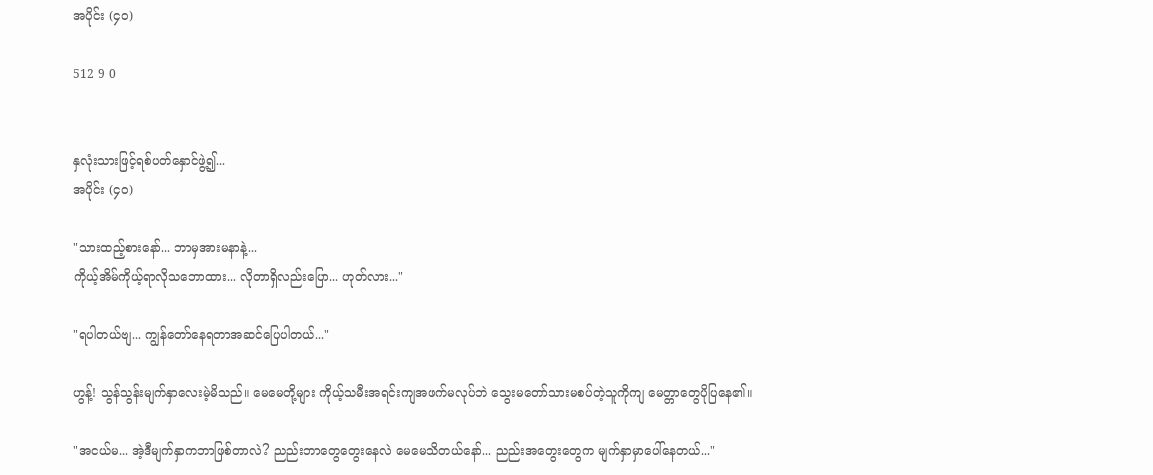အပိုင်း (၄၀)

512 9 0


နှလုံးသားဖြင့်ရစ်ပတ်နှောင်ဖွဲ့၍...
အပိုင်း (၄၀)

"သားထည့်စားနော်... ဘာမှအားမနာနဲ့...
ကိုယ့်အိမ်ကိုယ့်ရာလိုသဘောထား... လိုတာရှိလည်းပြော... ဟုတ်လား..."

"ရပါတယ်ဗျ... ကျွန်တော်နေရတာအဆင်ပြေပါတယ်..."

ဟွန့်! သွန်သွန်းမျက်နှာလေးမဲ့မိသည်။ မေမေတို့များ ကိုယ့်သမီးအရင်းကျအဖက်မလုပ်ဘဲ သွေးမတော်သားမစပ်တဲ့သူကိုကျ မေတ္တာတွေပိုပြနေ၏။

"အငယ်မ... အဲ့ဒီမျက်နှာကဘာဖြစ်တာလဲ? ညည်းဘာတွေတွေးနေလဲ မေမေသိတယ်နော်... ညည်းအတွေးတွေက မျက်နှာမှာပေါ်နေတယ်..."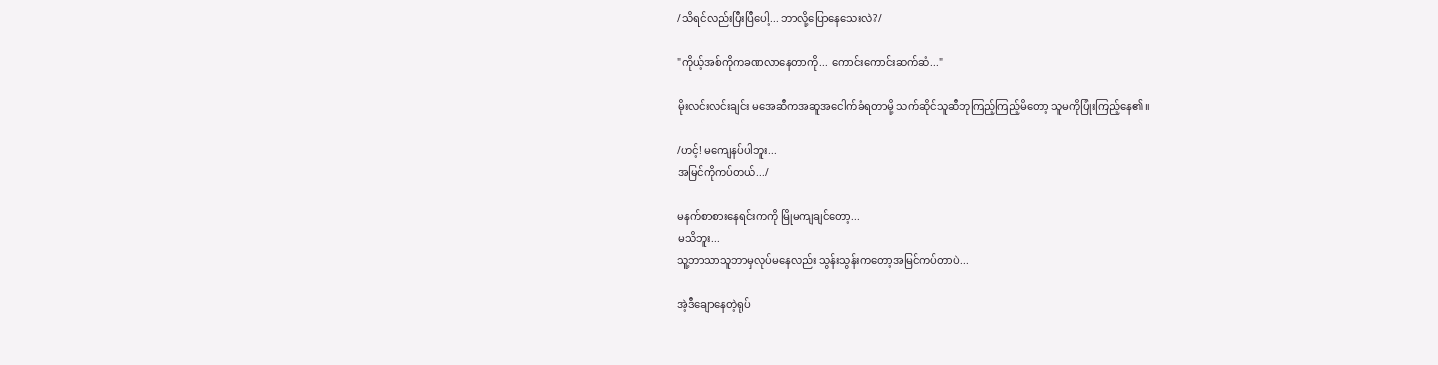/သိရင်လည်းပြီးပြီပေါ့... ဘာလို့ပြောနေသေးလဲ?/

"ကိုယ့်အစ်ကိုကခဏလာနေတာကို... ကောင်းကောင်းဆက်ဆံ..."

မိုးလင်းလင်းချင်း မအေဆီကအဆူအငေါက်ခံရတာမို့ သက်ဆိုင်သူဆီဘုကြည့်ကြည့်မိတော့ သူမကိုပြုံးကြည့်နေ၏။

/ဟင့်! မကျေနပ်ပါဘူး...
အမြင်ကိုကပ်တယ်.../

မနက်စာစားနေရင်းကကို မြိုမကျချင်တော့...
မသိဘူး...
သူ့ဘာသာသူဘာမှလုပ်မနေလည်း သွန်းသွန်းကတော့အမြင်ကပ်တာပဲ...

အဲ့ဒီချောနေတဲ့ရုပ်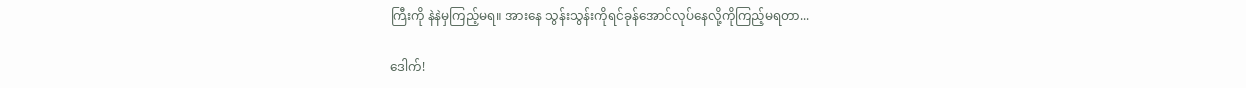ကြီးကို နဲနဲမှကြည့်မရ။ အားနေ သွန်းသွန်းကိုရင်ခုန်အောင်လုပ်နေလို့ကိုကြည့်မရတာ...

ဒေါက်!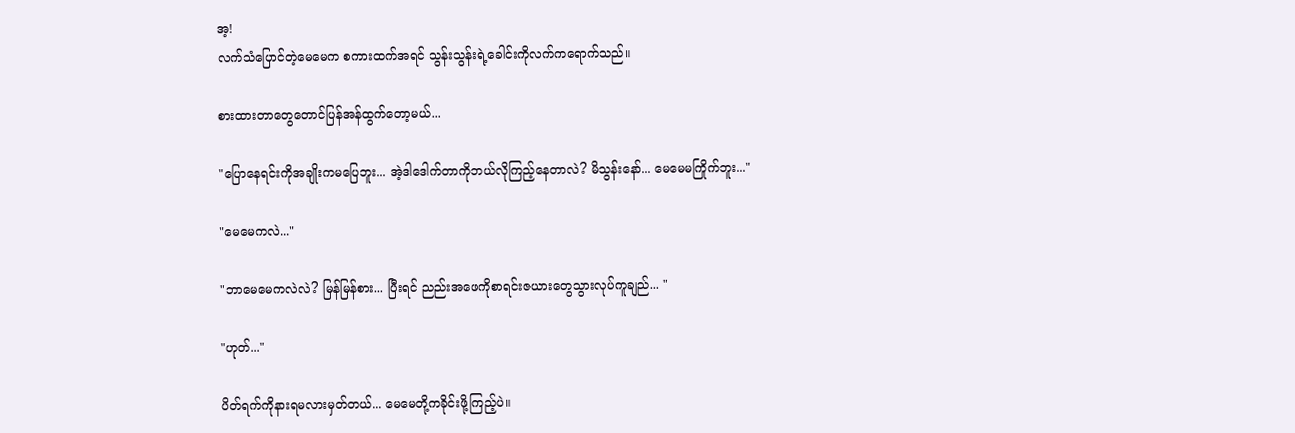အ့!
လက်သံပြောင်တဲ့မေမေက စကားထက်အရင် သွန်းသွန်းရဲ့ခေါင်းကိုလက်ကရောက်သည်။

စားထားတာတွေတောင်ပြန်အန်ထွက်တော့မယ်...

"ပြောနေရင်းကိုအချိုးကမပြေဘူး... အဲ့ဒါဒေါက်တာကိုဘယ်လိုကြည့်နေတာလဲ? မိသွန်းနော်... မေမေမကြိုက်ဘူး..."

"မေမေကလဲ..."

"ဘာမေမေကလဲလဲ? မြန်မြန်စား... ပြီးရင် ညည်းအဖေကိုစာရင်းဇယားတွေသွားလုပ်ကူချည်... "

"ဟုတ်..."

ပိတ်ရက်ကိုနားရမလားမှတ်တယ်... မေမေတို့ကခိုင်းဖို့ကြည့်ပဲ။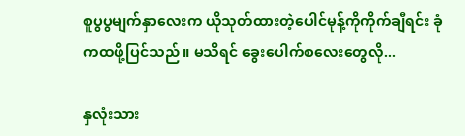စူပွပွမျက်နှာလေးက ယိုသုတ်ထားတဲ့ပေါင်မုန့်ကိုကိုက်ချီရင်း ခုံကထဖို့ပြင်သည်။ မသိရင် ခွေးပေါက်စလေးတွေလို...

နှလုံးသား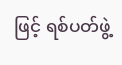ဖြင့် ရစ်ပတ်ဖွဲ့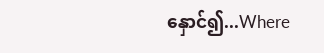နှောင်၍...Where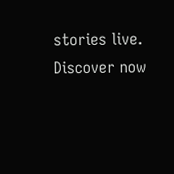stories live. Discover now